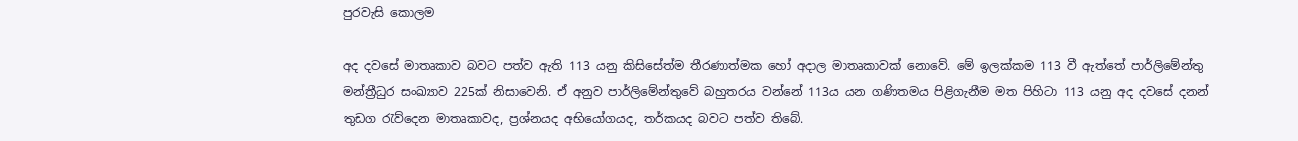පුරවැසි කොලම

අද දවසේ මාතෘකාව බවට පත්ව ඇති 113 යනු කිසිසේත්ම තීරණාත්මක හෝ අදාල මාතෘකාවක් නොවේ. මේ ඉලක්කම 113 වී ඇත්තේ පාර්ලිමේන්තු මන්ත්‍රීධුර සංඛ්‍යාව 225ක් නිසාවෙනි. ඒ අනුව පාර්ලිමේන්තුවේ බහුතරය වන්නේ 113ය යන ගණිතමය පිළිගැනීම මත පිහිටා 113 යනු අද දවසේ දනන් තුඩග රැව්දෙන මාතෘකාවද, ප්‍රශ්නයද අභියෝගයද, තර්කයද බවට පත්ව තිබේ.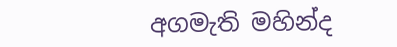අගමැති මහින්ද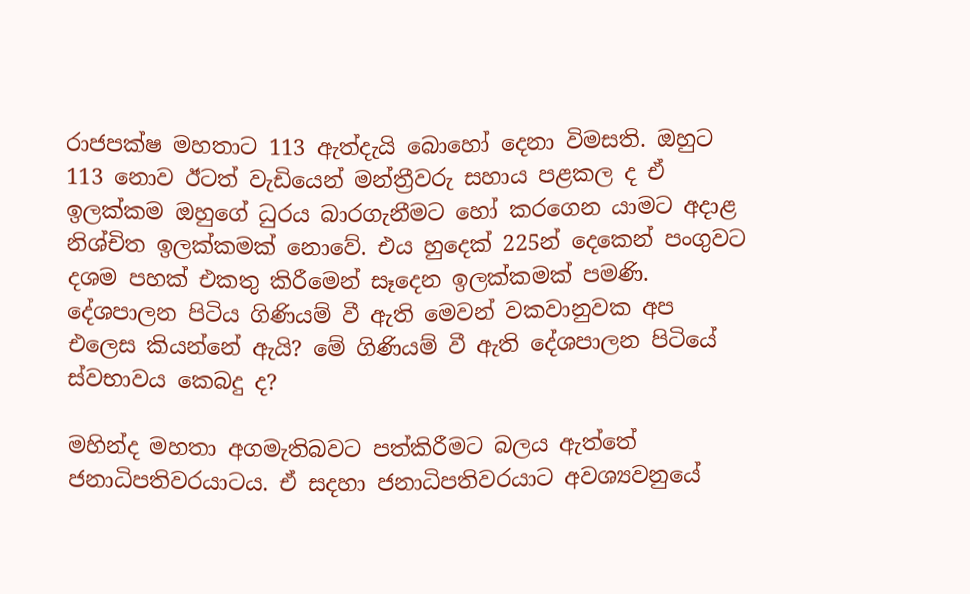රාජපක්ෂ මහතාට 113 ඇත්දැයි බොහෝ දෙනා විමසති. ඔහුට 113 නොව ඊටත් වැඩියෙන් මන්ත්‍රීවරු සහාය පළකල ද ඒ ඉලක්කම ඔහුගේ ධුරය බාරගැනීමට හෝ කරගෙන යාමට අදාළ නිශ්චිත ඉලක්කමක් නොවේ. එය හුදෙක් 225න් දෙකෙන් පංගුවට දශම පහක් එකතු කිරීමෙන් සෑදෙන ඉලක්කමක් පමණි. දේශපාලන පිටිය ගිණියම් වී ඇති මෙවන් වකවානුවක අප එලෙස කියන්නේ ඇයි? මේ ගිණියම් වී ඇති දේශපාලන පිටියේ ස්වභාවය කෙබදු ද?

මහින්ද මහතා අගමැතිබවට පත්කිරීමට බලය ඇත්තේ ජනාධිපතිවරයාටය. ඒ සදහා ජනාධිපතිවරයාට අවශ්‍යවනුයේ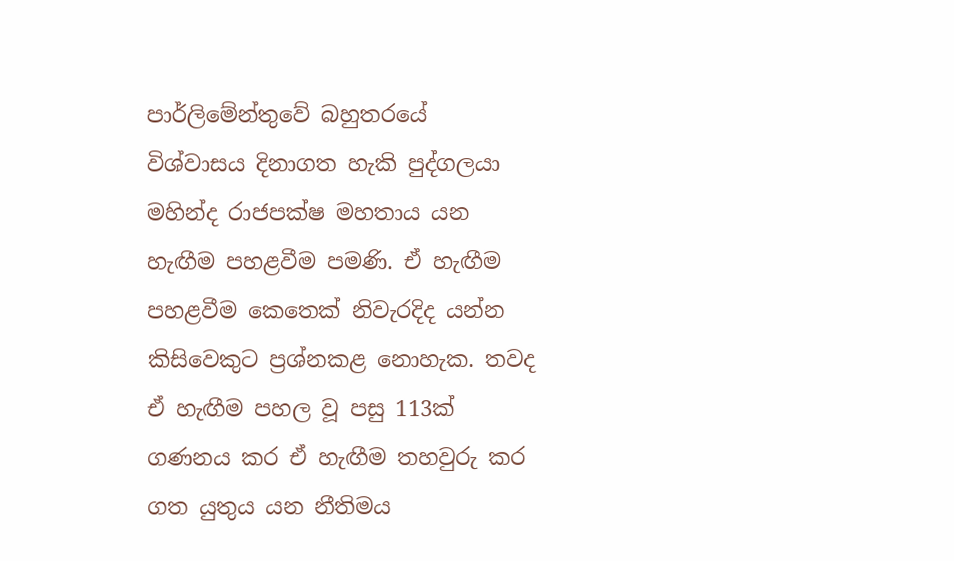පාර්ලිමේන්තුවේ බහුතරයේ විශ්වාසය දිනාගත හැකි පුද්ගලයා මහින්ද රාජපක්ෂ මහතාය යන හැඟීම පහළවීම පමණි. ඒ හැඟීම පහළවීම කෙතෙක් නිවැරදිද යන්න කිසිවෙකුට ප්‍රශ්නකළ නොහැක. තවද ඒ හැඟීම පහල වූ පසු 113ක් ගණනය කර ඒ හැඟීම තහවුරු කර ගත යුතුය යන නීතිමය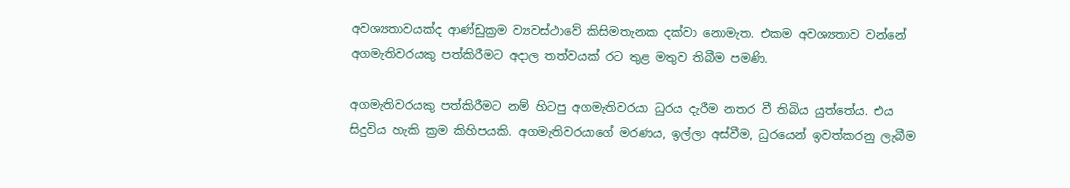අවශ්‍යතාවයක්ද ආණ්ඩුක්‍රම ව්‍යවස්ථාවේ කිසිමතැනක දක්වා නොමැත. එකම අවශ්‍යතාව වන්නේ අගමැතිවරයකු පත්කිරීමට අදාල තත්වයක් රට තුළ මතුව තිබීම පමණි.

අගමැතිවරයකු පත්කිරීමට නම් හිටපු අගමැතිවරයා ධුරය දැරීම නතර වී තිබිය යුත්තේය. එය සිදුවිය හැකි ක්‍රම කිහිපයකි. අගමැතිවරයාගේ මරණය, ඉල්ලා අස්වීම, ධුරයෙන් ඉවත්කරනු ලැබීම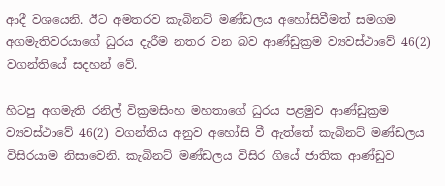ආදී වශයෙනි. ඊට අමතරව කැබිනට් මණ්ඩලය අහෝසිවීමත් සමගම අගමැතිවරයාගේ ධුරය දැරීම නතර වන බව ආණ්ඩුක්‍රම ව්‍යවස්ථාවේ 46(2) වගන්තියේ සදහන් වේ.

හිටපු අගමැති රනිල් වික්‍රමසිංහ මහතාගේ ධුරය පළමුව ආණ්ඩුක්‍රම ව්‍යවස්ථාවේ 46(2) වගන්තිය අනුව අහෝසි වී ඇත්තේ කැබිනට් මණ්ඩලය විසිරයාම නිසාවෙනි. කැබිනට් මණ්ඩලය විසිර ගියේ ජාතික ආණ්ඩුව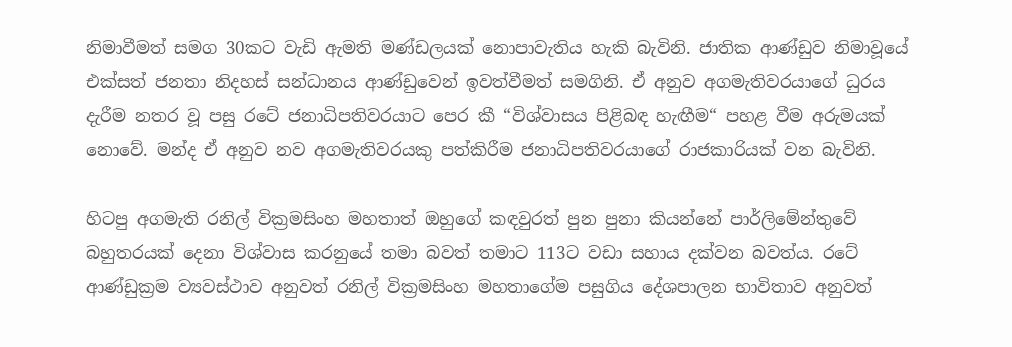නිමාවීමත් සමග 30කට වැඩි ඇමති මණ්ඩලයක් නොපාවැතිය හැකි බැවිනි. ජාතික ආණ්ඩුව නිමාවූයේ එක්සත් ජනතා නිදහස් සන්ධානය ආණ්ඩුවෙන් ඉවත්වීමත් සමගිනි. ඒ අනුව අගමැතිවරයාගේ ධුරය දැරීම නතර වූ පසු රටේ ජනාධිපතිවරයාට පෙර කී “විශ්වාසය පිළිබඳ හැඟීම“ පහළ වීම අරුමයක් නොවේ. මන්ද ඒ අනුව නව අගමැතිවරයකු පත්කිරීම ජනාධිපතිවරයාගේ රාජකාරියක් වන බැවිනි.

හිටපු අගමැති රනිල් වික්‍රමසිංහ මහතාත් ඔහුගේ කඳවුරත් පුන පුනා කියන්නේ පාර්ලිමේන්තුවේ බහුතරයක් දෙනා විශ්වාස කරනුයේ තමා බවත් තමාට 113ට වඩා සහාය දක්වන බවත්ය. රටේ ආණ්ඩුක්‍රම ව්‍යවස්ථාව අනුවත් රනිල් වික්‍රමසිංහ මහතාගේම පසුගිය දේශපාලන භාවිතාව අනුවත්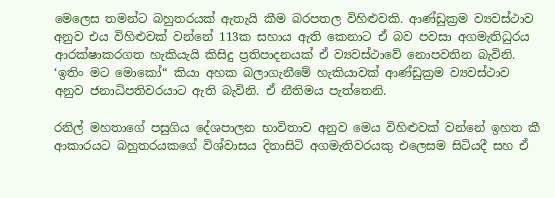මෙලෙස තමන්ට බහුතරයක් ඇතැයි කීම බරපතල විහිළුවකි. ආණ්ඩුක්‍රම ව්‍යවස්ථාව අනුව එය විහිළුවක් වන්නේ 113ක සහාය ඇති කෙනාට ඒ බව පවසා අගමැතිධුරය ආරක්ෂාකරගත හැකියැයි කිසිදු ප්‍රතිපාදනයක් ඒ ව්‍යවස්ථාවේ නොපවතින බැවිනි. ‘ඉතිං මට මොකෝ“ කියා අහක බලාගැනීමේ හැකියාවක් ආණ්ඩුක්‍රම ව්‍යවස්ථාව අනුව ජනාධිපතිවරයාට ඇති බැවිනි. ඒ නීතිමය පැත්තෙනි.

රනිල් මහතාගේ පසුගිය දේශපාලන භාවිතාව අනුව මෙය විහිළුවක් වන්නේ ඉහත කී ආකාරයට බහුතරයකගේ විශ්වාසය දිනාසිටි අගමැතිවරයකු එලෙසම සිටියදී සහ ඒ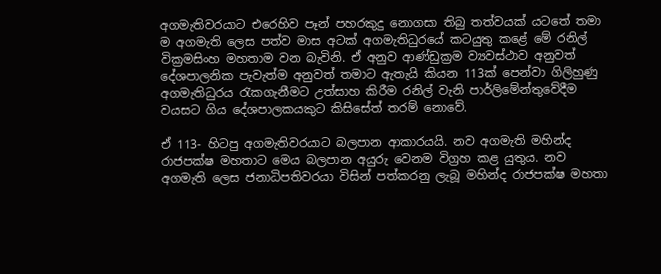අගමැතිවරයාට එරෙහිව පෑන් පහරකුදු නොගසා තිබු තත්වයක් යටතේ තමා ම අගමැති ලෙස පත්ව මාස අටක් අගමැතිධුරයේ කටයුතු කළේ මේ රනිල් වික්‍රමසිංහ මහතාම වන බැවිනි. ඒ අනුව ආණ්ඩුක්‍රම ව්‍යවස්ථාව අනුවත් දේශපාලනික පැවැත්ම අනුවත් තමාට ඇතැයි කියන 113ක් පෙන්වා ගිලිහුණු අගමැතිධුරය රැකගැනීමට උත්සාහ කිරීම රනිල් වැනි පාර්ලිමේන්තුවේදීම වයසට ගිය දේශපාලකයකුට කිසිසේත් තරම් නොවේ.

ඒ 113- හිටපු අගමැතිවරයාට බලපාන ආකාරයයි. නව අගමැති මහින්ද රාජපක්ෂ මහතාට මෙය බලපාන අයුරු වෙනම විග්‍රහ කළ යුතුය. නව අගමැති ලෙස ජනාධිපතිවරයා විසින් පත්කරනු ලැබූ මහින්ද රාජපක්ෂ මහතා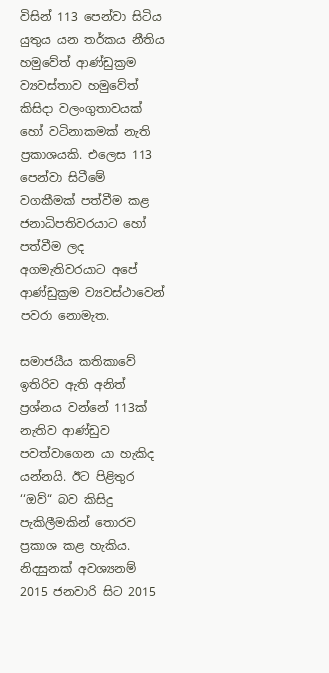විසින් 113 පෙන්වා සිටිය යුතුය යන තර්කය නීතිය හමුවේත් ආණ්ඩුක්‍රම ව්‍යවස්තාව හමුවේත් කිසිදා වලංගුතාවයක් හෝ වටිනාකමක් නැති ප්‍රකාශයකි. එලෙස 113 පෙන්වා සිටීමේ වගකීමක් පත්වීම කළ ජනාධිපතිවරයාට හෝ පත්වීම ලද අගමැතිවරයාට අපේ ආණ්ඩුක්‍රම ව්‍යවස්ථාවෙන් පවරා නොමැත.

සමාජයීය කතිකාවේ ඉතිරිව ඇති අනිත් ප්‍රශ්නය වන්නේ 113ක් නැතිව ආණ්ඩුව පවත්වාගෙන යා හැකිද යන්නයි. ඊට පිළිතුර ‘‘ඔව්“ බව කිසිදු පැකිලීමකින් තොරව ප්‍රකාශ කළ හැකිය. නිදසුනක් අවශ්‍යනම් 2015 ජනවාරි සිට 2015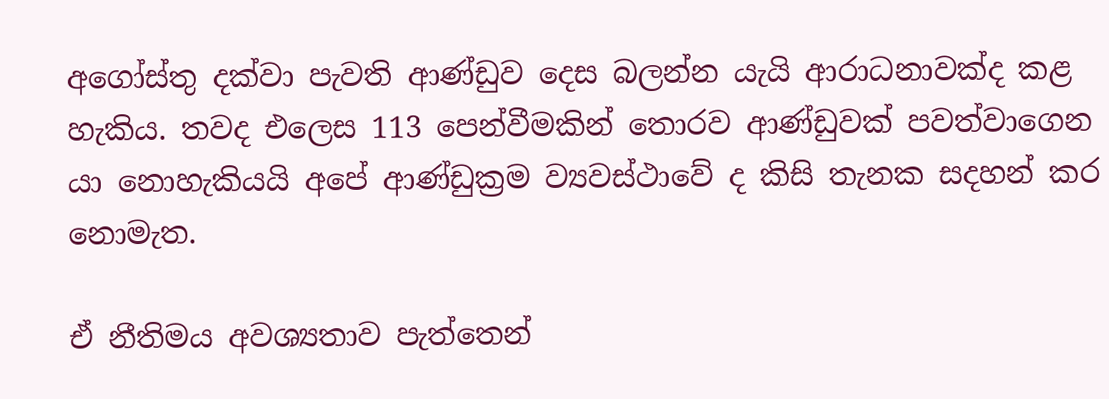අගෝස්තු දක්වා පැවති ආණ්ඩුව දෙස බලන්න යැයි ආරාධනාවක්ද කළ හැකිය. තවද එලෙස 113 පෙන්වීමකින් තොරව ආණ්ඩුවක් පවත්වාගෙන යා නොහැකියයි අපේ ආණ්ඩුක්‍රම ව්‍යවස්ථාවේ ද කිසි තැනක සදහන් කර නොමැත.

ඒ නීතිමය අවශ්‍යතාව පැත්තෙන්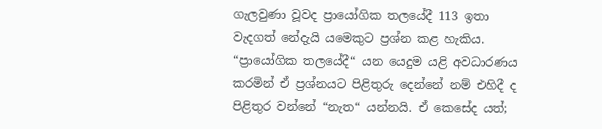ගැලවුණා වූවද ප්‍රායෝගික තලයේදී 113 ඉතා වැදගත් නේදැයි යමෙකුට ප්‍රශ්න කළ හැකිය. “ප්‍රායෝගික තලයේදී“ යන යෙදුම යළි අවධාරණය කරමින් ඒ ප්‍රශ්නයට පිළිතුරු දෙන්නේ නම් එහිදී ද පිළිතුර වන්නේ “නැත“ යන්නයි. ඒ කෙසේද යත්;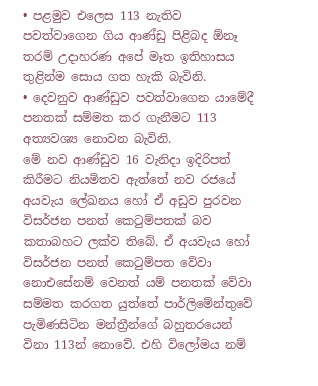• පළමුව එලෙස 113 නැතිව පවත්වාගෙන ගිය ආණ්ඩු පිළිබද ඕනෑ තරම් උදාහරණ අපේ මෑත ඉතිහාසය තුළින්ම සොය ගත හැකි බැවිනි.
• දෙවනුව ආණ්ඩුව පවත්වාගෙන යාමේදී පනතක් සම්මත කර ගැනීමට 113 අත්‍යවශ්‍ය නොවන බැවිනි.
මේ නව ආණ්ඩුව 16 වැනිදා ඉදිරිපත් කිරීමට නියමිතව ඇත්තේ නව රජයේ අයවැය ලේඛනය හෝ ඒ අඩුව පුරවන විසර්ජන පනත් කෙටුම්පතක් බව කතාබහට ලක්ව තිබේ. ඒ අයවැය හෝ විසර්ජන පනත් කෙටුම්පත වේවා නොඑසේනම් වෙනත් යම් පනතක් වේවා සම්මත කරගත යුත්තේ පාර්ලිමේන්තුවේ පැමිණසිටින මන්ත්‍රීන්ගේ බහුතරයෙන් විනා 113න් නොවේ. එහි විලෝමය නම්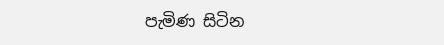පැමිණ සිටින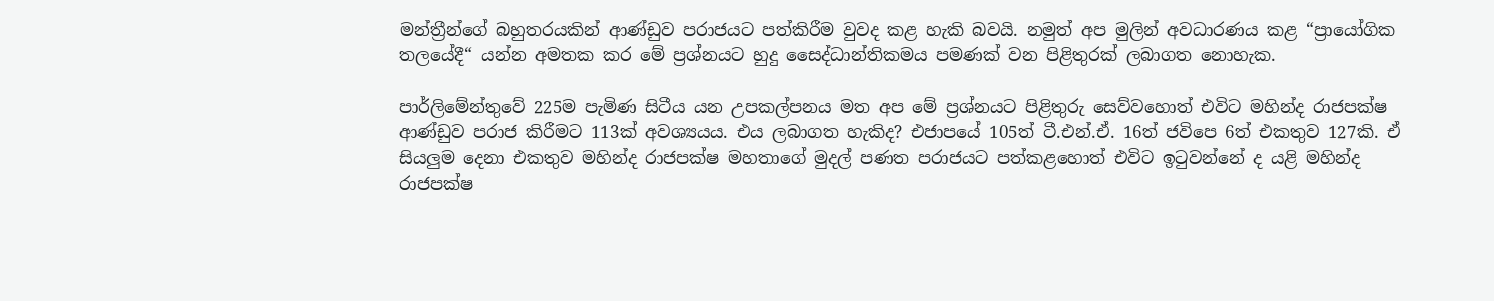මන්ත්‍රීන්ගේ බහුතරයකින් ආණ්ඩුව පරාජයට පත්කිරීම වුවද කළ හැකි බවයි. නමුත් අප මුලින් අවධාරණය කළ “ප්‍රායෝගික තලයේදී“ යන්න අමතක කර මේ ප්‍රශ්නයට හුදු සෛද්ධාන්තිකමය පමණක් වන පිළිතුරක් ලබාගත නොහැක.

පාර්ලිමේන්තුවේ 225ම පැමිණ සිටීය යන උපකල්පනය මත අප මේ ප්‍රශ්නයට පිළිතුරු සෙව්වහොත් එවිට මහින්ද රාජපක්ෂ ආණ්ඩුව පරාජ කිරීමට 113ක් අවශ්‍යයය. එය ලබාගත හැකිද? එජාපයේ 105ත් ටී.එන්.ඒ. 16ත් ජවිපෙ 6ත් එකතුව 127කි. ඒ සියලුම දෙනා එකතුව මහින්ද රාජපක්ෂ මහතාගේ මුදල් පණත පරාජයට පත්කළහොත් එවිට ඉටුවන්නේ ද යළි මහින්ද රාජපක්ෂ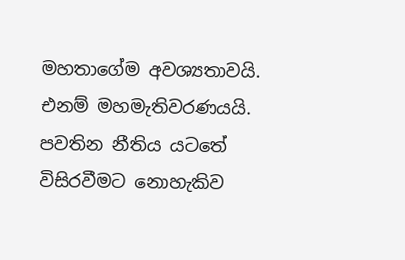මහතාගේම අවශ්‍යතාවයි. එනම් මහමැතිවරණයයි. පවතින නීතිය යටතේ විසිරවීමට නොහැකිව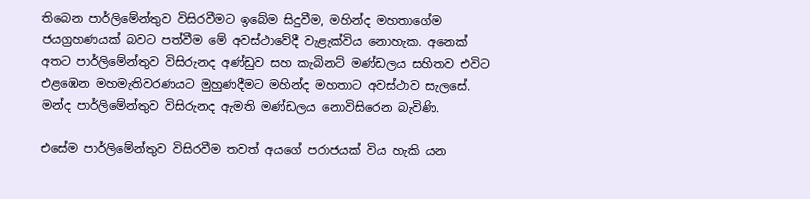තිබෙන පාර්ලිමේන්තුව විසිරවීමට ඉබේම සිදුවීම, මහින්ද මහතාගේම ජයග්‍රහණයක් බවට පත්වීම මේ අවස්ථාවේදී වැළැක්විය නොහැක. අනෙක් අතට පාර්ලිමේන්තුව විසිරුනද අණ්ඩුව සහ කැබිනට් මණ්ඩලය සහිතව එවිට එළඹෙන මහමැතිවරණයට මුහුණදීමට මහින්ද මහතාට අවස්ථාව සැලසේ. මන්ද පාර්ලිමේන්තුව විසිරුනද ඇමති මණ්ඩලය නොවිසිරෙන බැවිණි.

එසේම පාර්ලිමේන්තුව විසිරවීම තවත් අයගේ පරාජයක් විය හැකි යන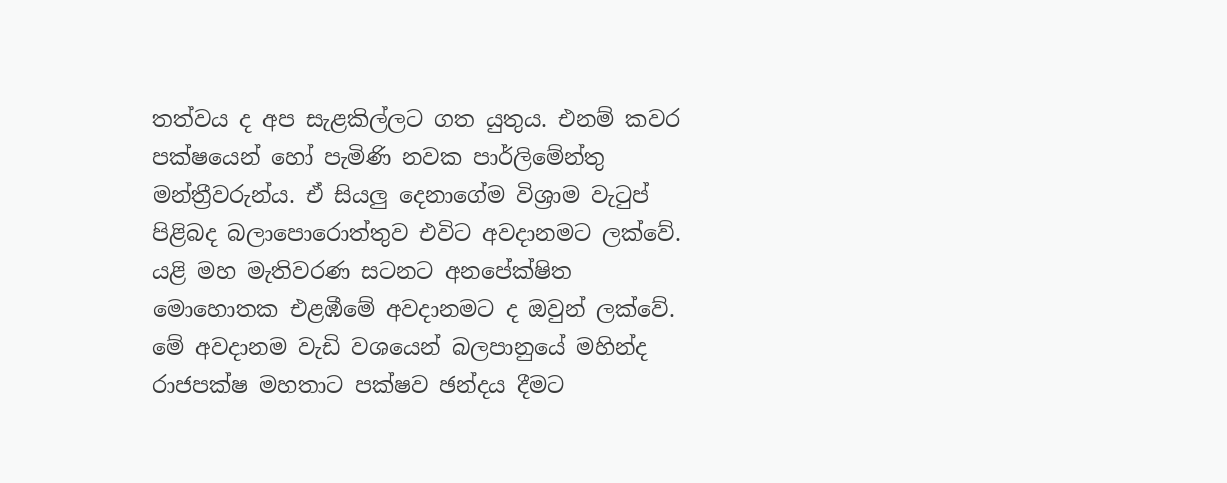තත්වය ද අප සැළකිල්ලට ගත යුතුය. එනම් කවර පක්ෂයෙන් හෝ පැමිණි නවක පාර්ලිමේන්තු මන්ත්‍රීවරුන්ය. ඒ සියලු දෙනාගේම විශ්‍රාම වැටුප් පිළිබද බලාපොරොත්තුව එවිට අවදානමට ලක්වේ. යළි මහ මැතිවරණ සටනට අනපේක්ෂිත මොහොතක එළඹීමේ අවදානමට ද ඔවුන් ලක්වේ. මේ අවදානම වැඩි වශයෙන් බලපානුයේ මහින්ද රාජපක්ෂ මහතාට පක්ෂව ඡන්දය දීමට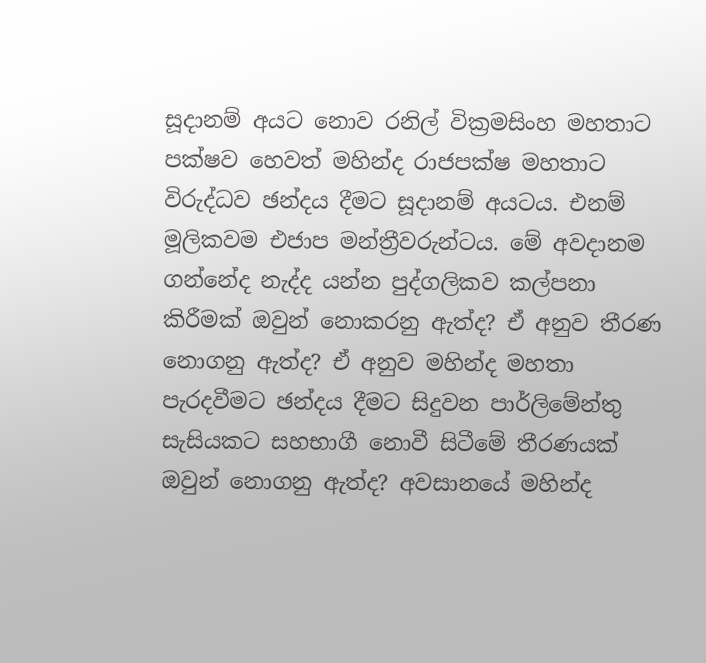සූදානම් අයට නොව රනිල් වික්‍රමසිංහ මහතාට පක්ෂව හෙවත් මහින්ද රාජපක්ෂ මහතාට විරුද්ධව ඡන්දය දීමට සූදානම් අයටය. එනම් මූලිකවම එජාප මන්ත්‍රීවරුන්ටය. මේ අවදානම ගන්නේද නැද්ද යන්න පුද්ගලිකව කල්පනා කිරීමක් ඔවුන් නොකරනු ඇත්ද? ඒ අනුව තීරණ නොගනු ඇත්ද? ඒ අනුව මහින්ද මහතා පැරදවීමට ඡන්දය දීමට සිදුවන පාර්ලිමේන්තු සැසියකට සහභාගී නොවී සිටීමේ තීරණයක් ඔවුන් නොගනු ඇත්ද? අවසානයේ මහින්ද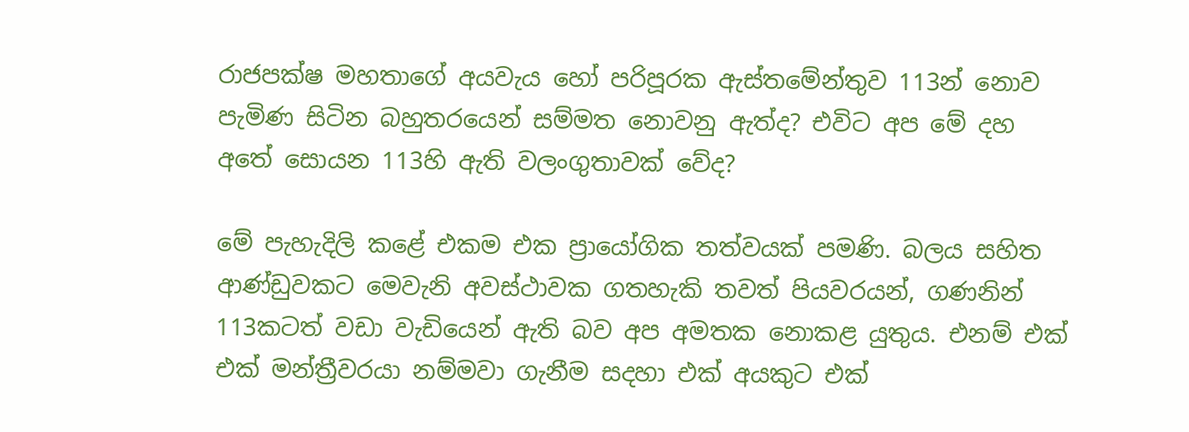රාජපක්ෂ මහතාගේ අයවැය හෝ පරිපූරක ඇස්තමේන්තුව 113න් නොව පැමිණ සිටින බහුතරයෙන් සම්මත නොවනු ඇත්ද? එවිට අප මේ දහ අතේ සොයන 113හි ඇති වලංගුතාවක් වේද?

මේ පැහැදිලි කළේ එකම එක ප්‍රායෝගික තත්වයක් පමණි. බලය සහිත ආණ්ඩුවකට මෙවැනි අවස්ථාවක ගතහැකි තවත් පියවරයන්, ගණනින් 113කටත් වඩා වැඩියෙන් ඇති බව අප අමතක නොකළ යුතුය. එනම් එක් එක් මන්ත්‍රීවරයා නම්මවා ගැනීම සදහා එක් අයකුට එක්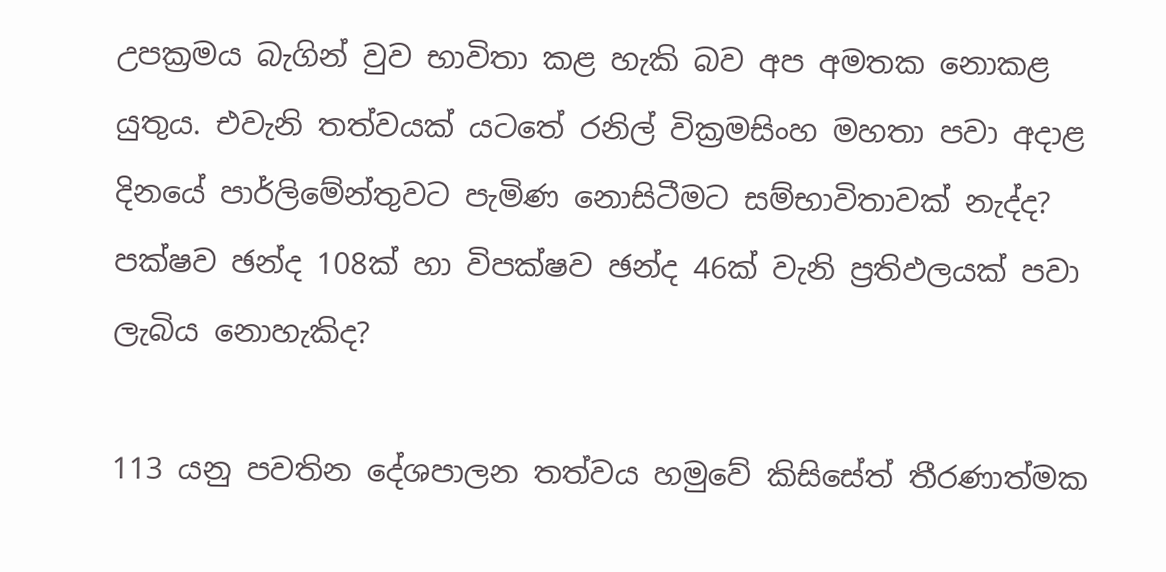උපක්‍රමය බැගින් වුව භාවිතා කළ හැකි බව අප අමතක නොකළ යුතුය. එවැනි තත්වයක් යටතේ රනිල් වික්‍රමසිංහ මහතා පවා අදාළ දිනයේ පාර්ලිමේන්තුවට පැමිණ නොසිටීමට සම්භාවිතාවක් නැද්ද? පක්ෂව ඡන්ද 108ක් හා විපක්ෂව ඡන්ද 46ක් වැනි ප්‍රතිඵලයක් පවා ලැබිය නොහැකිද?

113 යනු පවතින දේශපාලන තත්වය හමුවේ කිසිසේත් තීරණාත්මක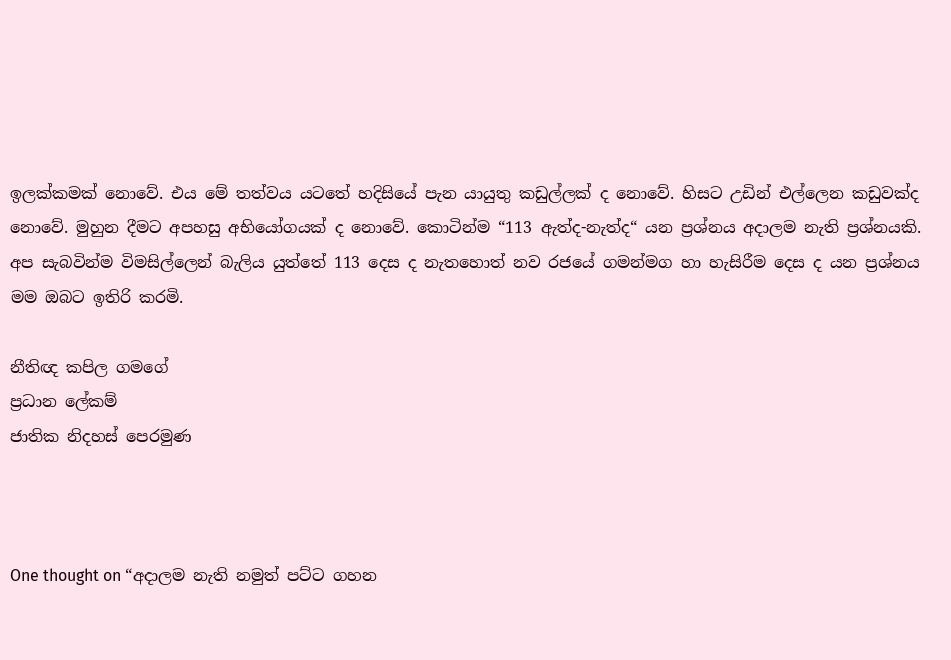ඉලක්කමක් නොවේ. එය මේ තත්වය යටතේ හදිසියේ පැන යායුතු කඩුල්ලක් ද නොවේ. හිසට උඩින් එල්ලෙන කඩුවක්ද නොවේ. මුහුන දීමට අපහසු අභියෝගයක් ද නොවේ. කොටින්ම “113 ඇත්ද-නැත්ද“ යන ප්‍රශ්නය අදාලම නැති ප්‍රශ්නයකි. අප සැබවින්ම විමසිල්ලෙන් බැලිය යුත්තේ 113 දෙස ද නැතහොත් නව රජයේ ගමන්මග හා හැසිරීම දෙස ද යන ප්‍රශ්නය මම ඔබට ඉතිරි කරමි.

නීතිඥ කපිල ගමගේ
ප්‍රධාන ලේකම්
ජාතික නිදහස් පෙරමුණ



One thought on “අදාලම නැති නමුත් පට්ට ගහන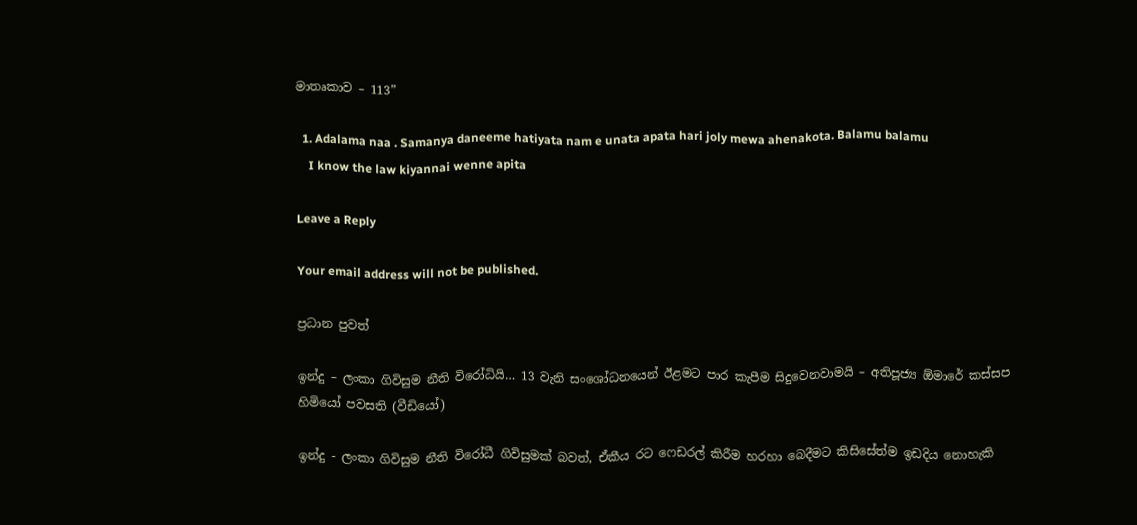මාතෘකාව – 113”

  1. Adalama naa . Samanya daneeme hatiyata nam e unata apata hari joly mewa ahenakota. Balamu balamu
    I know the law kiyannai wenne apita

Leave a Reply

Your email address will not be published.

ප්‍රධාන පුවත්

ඉන්දු – ලංකා ගිවිසුම නීති විරෝධියි… 13 වැනි සංශෝධනයෙන් ඊළමට පාර කැපීම සිදුවෙනවාමයි – අතිපූජ්‍ය ඕමාරේ කස්සප හිමියෝ පවසති (වීඩියෝ)

ඉන්දු - ලංකා ගිවිසුම නීති විරෝධී ගිවිසුමක් බවත්, ඒකීය රට ෆෙඩරල් කිරීම හරහා බෙදීමට කිසිසේත්ම ඉඩදිය නොහැකි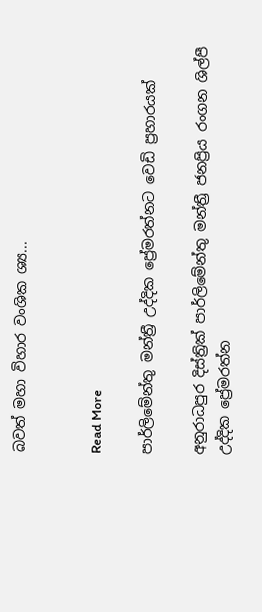බවත් මහා විහාර වංශික ශ්‍ය...


Read More

පාර්ලිමේන්තු මන්ත්‍රී උද්දික ප්‍රේමරත්නට වෙඩි ප්‍රහාරයක්

අනුරාධපුර දිස්ත්‍රික් පාර්ලිමේන්තු මන්ත්‍රී ජනප්‍රිය රංගන ශිල්පී උද්දික ප්‍රේමරත්න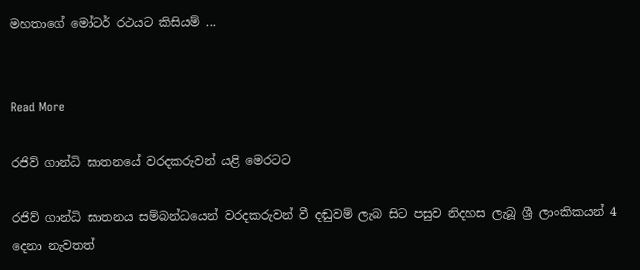මහතාගේ මෝටර් රථයට කිසියම් ...


Read More

රජිව් ගාන්ධි ඝාතනයේ වරදකරුවන් යළි මෙරටට

රජිව් ගාන්ධි ඝාතනය සම්බන්ධයෙන් වරදකරුවන් වී දඬුවම් ලැබ සිට පසුව නිදහස ලැබූ ශ්‍රී ලාංකිකයන් 4 දෙනා නැවතත්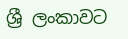ශ්‍රී ලංකාවට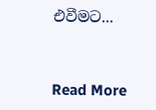එවීමට...


Read More